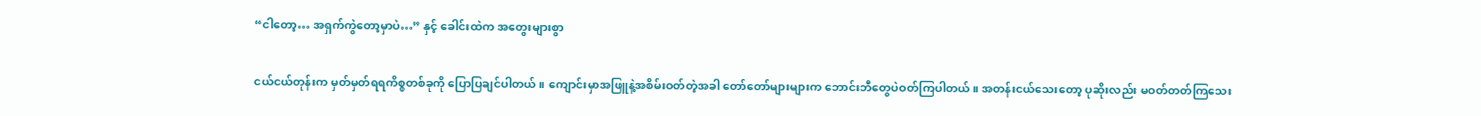“ငါတော့… အရှက်ကွဲတော့မှာပဲ…” နှင့် ခေါင်းထဲက အတွေးများစွာ

ငယ်ငယ်တုန်းက မှတ်မှတ်ရရကိစ္စတစ်ခုကို ပြောပြချင်ပါတယ်။ ကျောင်းမှာအဖြူနဲ့အစိမ်းဝတ်တဲ့အခါ တော်တော်များများက ဘောင်းဘီတွေပဲဝတ်ကြပါတယ်။ အတန်းငယ်သေးတော့ ပုဆိုးလည်း မဝတ်တတ်ကြသေး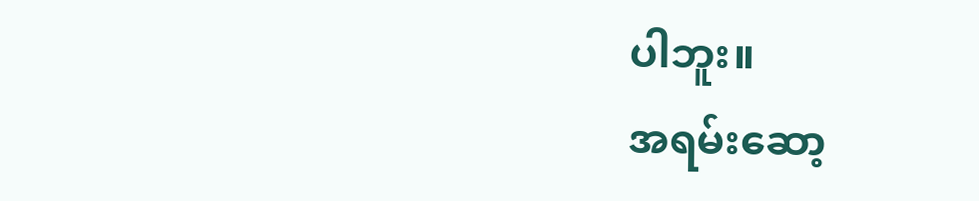ပါဘူး။
အရမ်းဆော့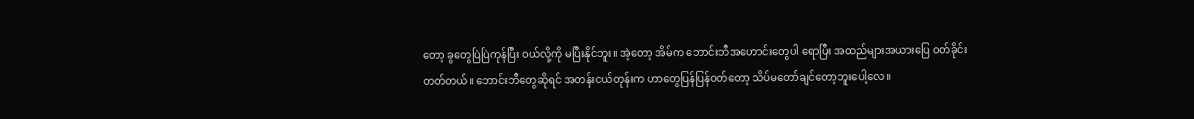တော့ ခွတွေပြဲပြဲကုန်ပြီး ဝယ်လို့ကို မပြီးနိုင်ဘူး။ အဲ့တော့ အိမ်က ဘောင်းဘီအဟောင်းတွေပါ ရောပြီး အထည်များအယားပြေ ဝတ်ခိုင်းတတ်တယ်။ ဘောင်းဘီတွေဆိုရင် အတန်းငယ်တုန်းက ဟာတွေပြန်ပြန်ဝတ်တော့ သိပ်မတော်ချင်တော့ဘူးပေါ့လေ။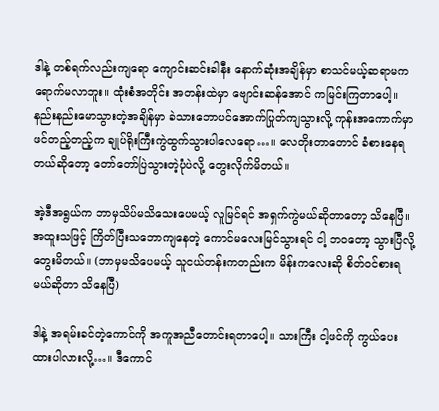ဒါနဲ့ တစ်ရက်လည်းကျရော ကျောင်းဆင်းခါနီး နောက်ဆုံးအချိန်မှာ စာသင်မယ့်ဆရာမက ရောက်မလာဘူး။ ထုံးစံအတိုင်း အတန်းထဲမှာ ဗျောင်းဆန်အောင် ကမြင်းကြတာပေါ့။ နည်းနည်းမောသွားတဲ့အချိန်မှာ ခဲသားဘောပင်အောက်ပြုတ်ကျသွားလို့ ကုန်းအကောက်မှာ ဖင်တည့်တည့်က ချုပ်ရိုးကြီးကွဲထွက်သွားပါလေရော…။ လေတိုးတာတောင် ခံစားနေရတယ်ဆိုတော့ တော်တော်ပြဲသွားတဲ့ပုံပဲလို့ တွေးလိုက်မိတယ်။

အဲ့ဒီအရွယ်က ဘာမှသိပ်မသိသေးပေမယ့် လူမြင်ရင် အရှက်ကွဲမယ်ဆိုတာတော့ သိနေပြီ။ အထူးသဖြင့် ကြိတ်ပြီးသဘောကျနေတဲ့ ကောင်မလေးမြင်သွားရင် ငါ့ ဘဝတော့ သွားပြီလို့တွေးမိတယ်။ (ဘာမှမသိပေမယ့် သူငယ်တန်းကတည်းက မိန်းကလေးဆို စိတ်ဝင်စားရမယ်ဆိုတာ သိနေပြီ)

ဒါနဲ့ အရမ်းခင်တဲ့ကောင်ကို အကူအညီတောင်းရတာပေါ့။ သားကြီး ငါ့ဖင်ကို ကွယ်ပေးထားပါလားလို့…။ ဒီကောင်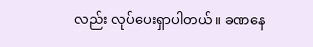လည်း လုပ်ပေးရှာပါတယ်။ ခဏနေ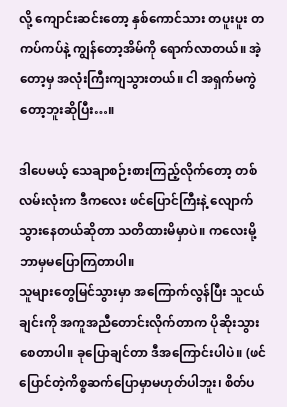လို့ ကျောင်းဆင်းတော့ နှစ်ကောင်သား တပူးပူး တကပ်ကပ်နဲ့ ကျွန်တော့အိမ်ကို ရောက်လာတယ်။ အဲ့တော့မှ အလုံးကြီးကျသွားတယ်။ ငါ အရှက်မကွဲတော့ဘူးဆိုပြီး…။

ဒါပေမယ့် သေချာစဉ်းစားကြည့်လိုက်တော့ တစ်လမ်းလုံးက ဒီကလေး ဖင်ပြောင်ကြီးနဲ့ လျောက်သွားနေတယ်ဆိုတာ သတိထားမိမှာပဲ။ ကလေးမို့ ဘာမှမပြောကြတာပါ။
သူများတွေမြင်သွားမှာ အကြောက်လွန်ပြီး သူငယ်ချင်းကို အကူအညီတောင်းလိုက်တာက ပိုဆိုးသွားစေတာပါ။ ခုပြောချင်တာ ဒီအကြောင်းပါပဲ။ (ဖင်ပြောင်တဲ့ကိစ္စဆက်ပြောမှာမဟုတ်ပါဘူး၊ စိတ်ပ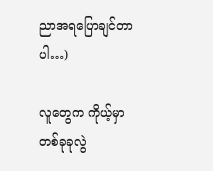ညာအရပြောချင်တာပါ…)

လူတွေက ကိုယ့်မှာ တစ်ခုခုလွဲ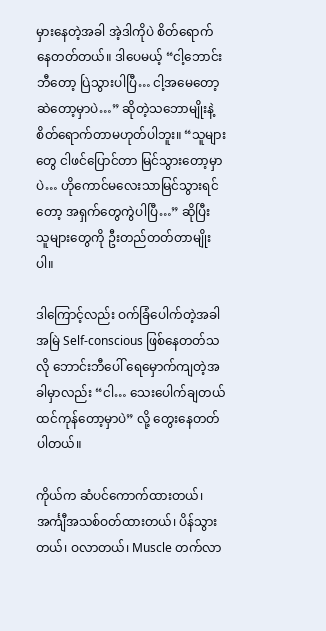မှားနေတဲ့အခါ အဲ့ဒါကိုပဲ စိတ်ရောက်နေတတ်တယ်။ ဒါပေမယ့် “ငါ့ဘောင်းဘီတော့ ပြဲသွားပါပြီ… ငါ့အမေတော့ ဆဲတော့မှာပဲ…” ဆိုတဲ့သဘောမျိုးနဲ့ စိတ်ရောက်တာမဟုတ်ပါဘူး။ “သူများတွေ ငါဖင်ပြောင်တာ မြင်သွားတော့မှာပဲ… ဟိုကောင်မလေးသာမြင်သွားရင်တော့ အရှက်တွေကွဲပါပြီ…” ဆိုပြီး သူများတွေကို ဦးတည်တတ်တာမျိုးပါ။

ဒါကြောင့်လည်း ဝက်ခြံပေါက်တဲ့အခါ အမြဲ Self-conscious ဖြစ်နေတတ်သလို ဘောင်းဘီပေါ် ရေမှောက်ကျတဲ့အခါမှာလည်း “ငါ… သေးပေါက်ချတယ် ထင်ကုန်တော့မှာပဲ” လို့ တွေးနေတတ်ပါတယ်။

ကိုယ်က ဆံပင်ကောက်ထားတယ်၊ အင်္ကျီအသစ်ဝတ်ထားတယ်၊ ပိန်သွားတယ်၊ ဝလာတယ်၊ Muscle တက်လာ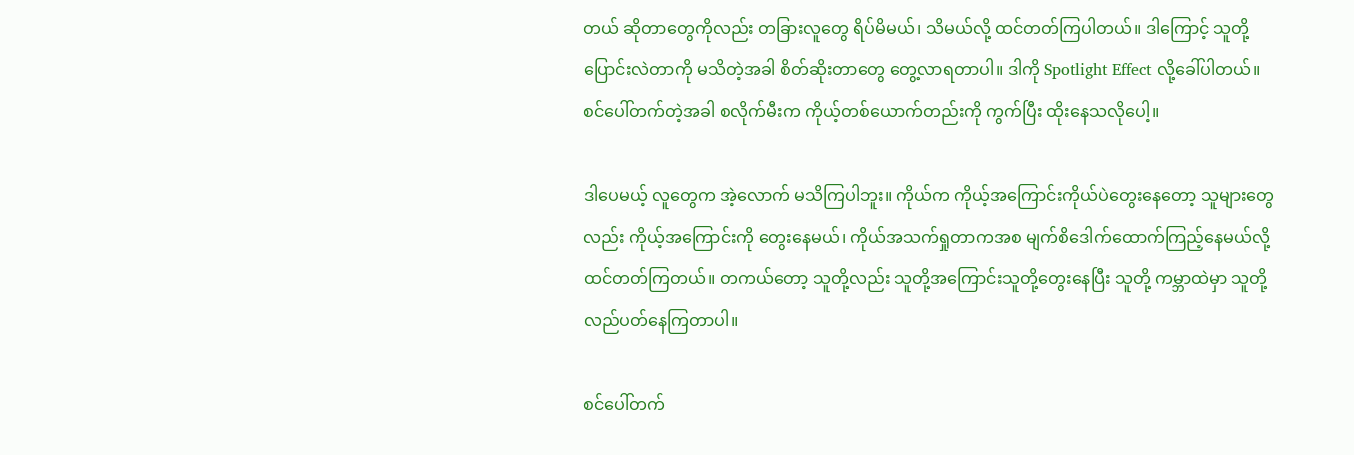တယ် ဆိုတာတွေကိုလည်း တခြားလူတွေ ရိပ်မိမယ်၊ သိမယ်လို့ ထင်တတ်ကြပါတယ်။ ဒါကြောင့် သူတို့ပြောင်းလဲတာကို မသိတဲ့အခါ စိတ်ဆိုးတာတွေ တွေ့လာရတာပါ။ ဒါကို Spotlight Effect လို့ခေါ်ပါတယ်။ စင်ပေါ်တက်တဲ့အခါ စလိုက်မီးက ကိုယ့်တစ်ယောက်တည်းကို ကွက်ပြီး ထိုးနေသလိုပေါ့။

ဒါပေမယ့် လူတွေက အဲ့လောက် မသိကြပါဘူး။ ကိုယ်က ကိုယ့်အကြောင်းကိုယ်ပဲတွေးနေတော့ သူများတွေလည်း ကိုယ့်အကြောင်းကို တွေးနေမယ်၊ ကိုယ်အသက်ရှုတာကအစ မျက်စိဒေါက်ထောက်ကြည့်နေမယ်လို့ ထင်တတ်ကြတယ်။ တကယ်တော့ သူတို့လည်း သူတို့အကြောင်းသူတို့တွေးနေပြီး သူတို့ ကမ္ဘာထဲမှာ သူတို့လည်ပတ်နေကြတာပါ။

စင်ပေါ်တက်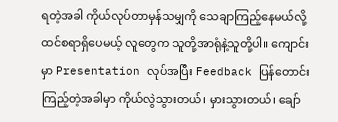ရတဲ့အခါ ကိုယ်လုပ်တာမှန်သမျှကို သေချာကြည့်နေမယ်လို့ ထင်စရာရှိပေမယ့် လူတွေက သူတို့အာရုံနဲ့သူတို့ပါ။ ကျောင်းမှာ Presentation လုပ်အပြီး Feedback ပြန်တောင်းကြည့်တဲ့အခါမှာ ကိုယ်လွဲသွားတယ်၊ မှားသွားတယ်၊ ချော်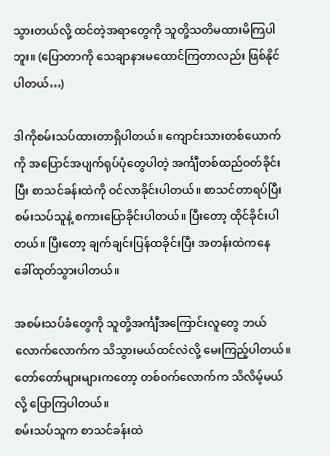သွားတယ်လို့ ထင်တဲ့အရာတွေကို သူတို့သတိမထားမိကြပါဘူး။ (ပြောတာကို သေချာနားမထောင်ကြတာလည်း ဖြစ်နိုင်ပါတယ်…)

ဒါကိုစမ်းသပ်ထားတာရှိပါတယ်။ ကျောင်းသားတစ်ယောက်ကို အပြောင်အပျက်ရုပ်ပုံတွေပါတဲ့ အင်္ကျီတစ်ထည်ဝတ်ခိုင်းပြီး စာသင်ခန်းထဲကို ဝင်လာခိုင်းပါတယ်။ စာသင်တာရပ်ပြီး စမ်းသပ်သူနဲ့ စကားပြောခိုင်းပါတယ်။ ပြီးတော့ ထိုင်ခိုင်းပါတယ်။ ပြီးတော့ ချက်ချင်းပြန်ထခိုင်းပြီး အတန်းထဲကနေ ခေါ်ထုတ်သွားပါတယ်။

အစမ်းသပ်ခံတွေကို သူတို့အင်္ကျီအကြောင်းလူတွေ ဘယ်လောက်လောက်က သိသွားမယ်ထင်လဲလို့ မေးကြည့်ပါတယ်။ တော်တော်များများကတော့ တစ်ဝက်လောက်က သိလိမ့်မယ်လို့ ပြောကြပါတယ်။
စမ်းသပ်သူက စာသင်ခန်းထဲ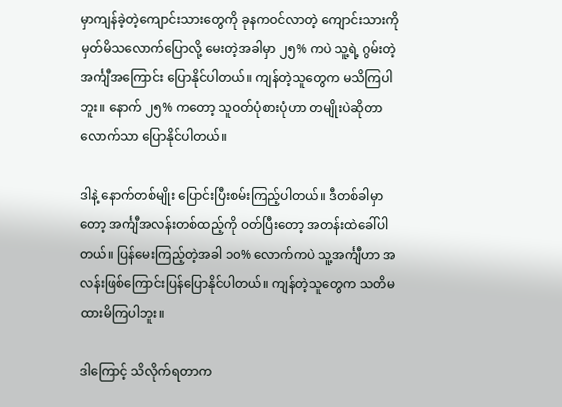မှာကျန်ခဲ့တဲ့ကျောင်းသားတွေကို ခုနကဝင်လာတဲ့ ကျောင်းသားကို မှတ်မိသလောက်ပြောလို့ မေးတဲ့အခါမှာ ၂၅% ကပဲ သူ့ရဲ့ ဂွမ်းတဲ့ အင်္ကျီအကြောင်း ပြောနိုင်ပါတယ်။ ကျန်တဲ့သူတွေက မသိကြပါဘူး။ နောက် ၂၅% ကတော့ သူဝတ်ပုံစားပုံဟာ တမျိုးပဲဆိုတာလောက်သာ ပြောနိုင်ပါတယ်။

ဒါနဲ့ နောက်တစ်မျိုး ပြောင်းပြီးစမ်းကြည့်ပါတယ်။ ဒီတစ်ခါမှာတော့ အင်္ကျီအလန်းတစ်ထည့်ကို ဝတ်ပြီးတော့ အတန်းထဲခေါ်ပါတယ်။ ပြန်မေးကြည့်တဲ့အခါ ၁၀% လောက်ကပဲ သူ့အင်္ကျီဟာ အလန်းဖြစ်ကြောင်းပြန်ပြောနိုင်ပါတယ်။ ကျန်တဲ့သူတွေက သတိမထားမိကြပါဘူး။

ဒါကြောင့် သိလိုက်ရတာက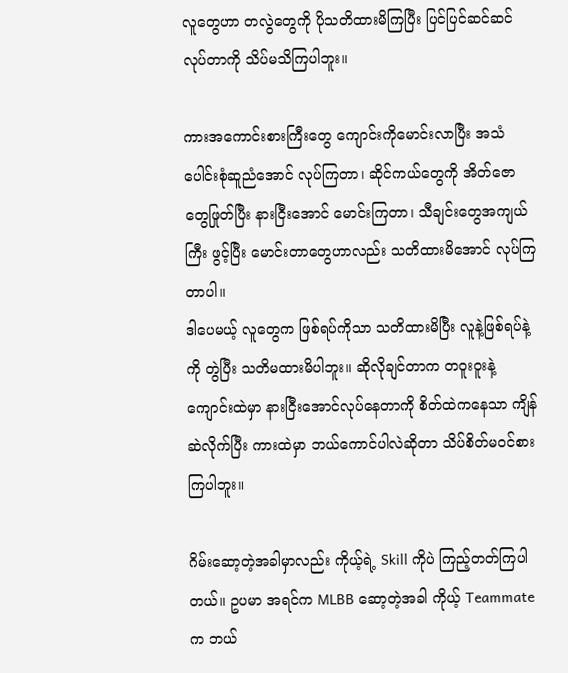လူတွေဟာ တလွဲတွေကို ပိုသတိထားမိကြပြီး ပြင်ပြင်ဆင်ဆင်လုပ်တာကို သိပ်မသိကြပါဘူး။

ကားအကောင်းစားကြီးတွေ ကျောင်းကိုမောင်းလာပြီး အသံပေါင်းစုံဆူညံအောင် လုပ်ကြတာ၊ ဆိုင်ကယ်တွေကို အိတ်ဇောတွေဖြုတ်ပြီး နားငြီးအောင် မောင်းကြတာ၊ သီချင်းတွေအကျယ်ကြီး ဖွင့်ပြီး မောင်းတာတွေဟာလည်း သတိထားမိအောင် လုပ်ကြတာပါ။
ဒါပေမယ့် လူတွေက ဖြစ်ရပ်ကိုသာ သတိထားမိပြီး လူနဲ့ဖြစ်ရပ်နဲ့ကို တွဲပြီး သတိမထားမိပါဘူး။ ဆိုလိုချင်တာက တဝူးဝူးနဲ့ ကျောင်းထဲမှာ နားငြီးအောင်လုပ်နေတာကို စိတ်ထဲကနေသာ ကျိန်ဆဲလိုက်ပြီး ကားထဲမှာ ဘယ်ကောင်ပါလဲဆိုတာ သိပ်စိတ်မဝင်စားကြပါဘူး။

ဂိမ်းဆော့တဲ့အခါမှာလည်း ကိုယ့်ရဲ့ Skill ကိုပဲ ကြည့်တတ်ကြပါတယ်။ ဥပမာ အရင်က MLBB ဆော့တဲ့အခါ ကိုယ့် Teammate က ဘယ်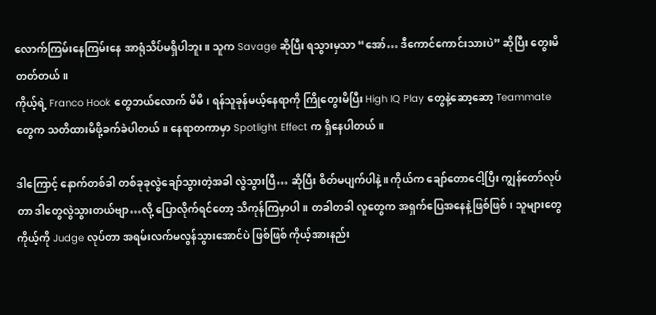လောက်ကြမ်းနေကြမ်းနေ အာရုံသိပ်မရှိပါဘူး။ သူက Savage ဆိုပြီး ရသွားမှသာ “အော်… ဒီကောင်ကောင်းသားပဲ” ဆိုပြီး တွေးမိတတ်တယ်။
ကိုယ့်ရဲ့ Franco Hook တွေဘယ်လောက် မိမိ၊ ရန်သူခုန်မယ့်နေရာကို ကြိုတွေးမိပြီး High IQ Play တွေနဲ့ဆော့ဆော့ Teammate တွေက သတိထားမိဖို့ခက်ခဲပါတယ်။ နေရာတကာမှာ Spotlight Effect က ရှိနေပါတယ်။

ဒါကြောင့် နောက်တစ်ခါ တစ်ခုခုလွဲချော်သွားတဲ့အခါ လွဲသွားပြီ… ဆိုပြီး စိတ်မပျက်ပါနဲ့။ ကိုယ်က ချော်တောငေါ့ပြီး ကျွန်တော်လုပ်တာ ဒါတွေလွဲသွားတယ်ဗျာ…လို့ ပြောလိုက်ရင်တော့ သိကုန်ကြမှာပါ။ တခါတခါ လူတွေက အရှက်ပြေအနေနဲ့ဖြစ်ဖြစ်၊ သူများတွေ ကိုယ့်ကို Judge လုပ်တာ အရမ်းလက်မလွန်သွားအောင်ပဲ ဖြစ်ဖြစ် ကိုယ့်အားနည်း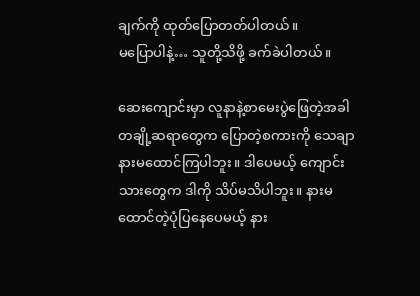ချက်ကို ထုတ်ပြောတတ်ပါတယ်။
မပြောပါနဲ့… သူတို့သိဖို့ ခက်ခဲပါတယ်။

ဆေးကျောင်းမှာ လူနာနဲ့စာမေးပွဲဖြေတဲ့အခါ တချို့ဆရာတွေက ပြောတဲ့စကားကို သေချာနားမထောင်ကြပါဘူး။ ဒါပေမယ့် ကျောင်းသားတွေက ဒါကို သိပ်မသိပါဘူး။ နားမထောင်တဲ့ပုံပြနေပေမယ့် နား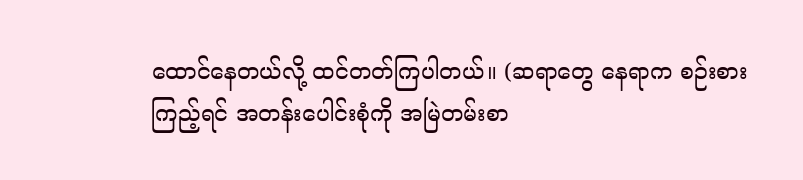ထောင်နေတယ်လို့ ထင်တတ်ကြပါတယ်။ (ဆရာတွေ နေရာက စဉ်းစားကြည့်ရင် အတန်းပေါင်းစုံကို အမြဲတမ်းစာ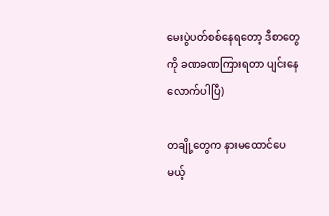မေးပွဲပတ်စစ်နေရတော့ ဒီစာတွေကို ခဏခဏကြားရတာ ပျင်းနေလောက်ပါပြီ)

တချို့တွေက နားမထောင်ပေမယ့်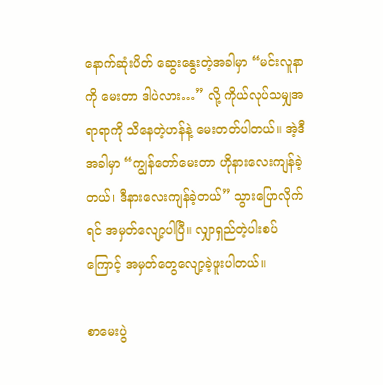နောက်ဆုံးပိတ် ဆွေးနွေးတဲ့အခါမှာ “မင်းလူနာကို မေးတာ ဒါပဲလား…” လို့ ကိုယ်လုပ်သမျှအရာရာကို သိနေတဲ့ဟန်နဲ့ မေးတတ်ပါတယ်။ အဲ့ဒီအခါမှာ “ကျွန်တော်မေးတာ ဟိုနားလေးကျန်ခဲ့တယ်၊ ဒီနားလေးကျန်ခဲ့တယ်” သွားပြောလိုက်ရင် အမှတ်လျော့ပါပြီ။ လျှာရှည်တဲ့ပါးစပ်ကြောင့် အမှတ်တွေလျော့ခဲ့ဖူးပါတယ်။

စာမေးပွဲ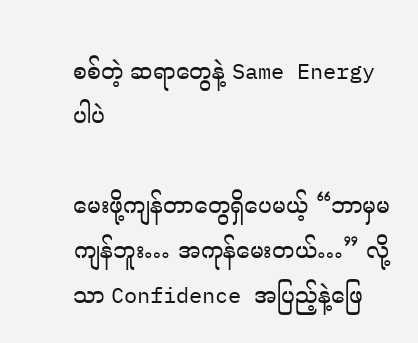စစ်တဲ့ ဆရာတွေနဲ့ Same Energy ပါပဲ

မေးဖို့ကျန်တာတွေရှိပေမယ့် “ဘာမှမကျန်ဘူး… အကုန်မေးတယ်…” လို့သာ Confidence အပြည့်နဲ့ဖြေ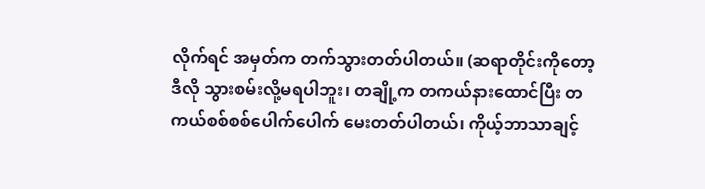လိုက်ရင် အမှတ်က တက်သွားတတ်ပါတယ်။ (ဆရာတိုင်းကိုတော့ ဒီလို သွားစမ်းလို့မရပါဘူး၊ တချို့က တကယ်နားထောင်ပြီး တကယ်စစ်စစ်ပေါက်ပေါက် မေးတတ်ပါတယ်၊ ကိုယ့်ဘာသာချင့်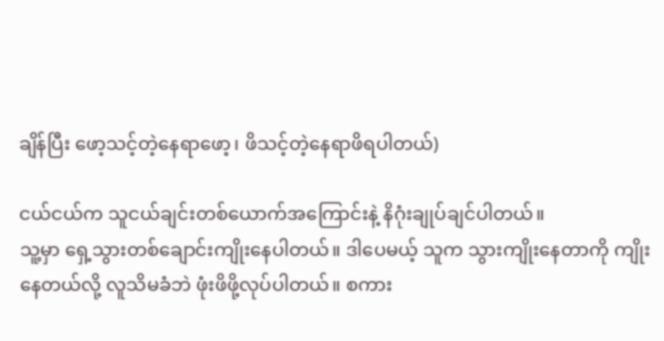ချိန်ပြီး ဖော့သင့်တဲ့နေရာဖော့၊ ဖိသင့်တဲ့နေရာဖိရပါတယ်)

ငယ်ငယ်က သူငယ်ချင်းတစ်ယောက်အကြောင်းနဲ့ နိဂုံးချုပ်ချင်ပါတယ်။
သူ့မှာ ရှေ့သွားတစ်ချောင်းကျိုးနေပါတယ်။ ဒါပေမယ့် သူက သွားကျိုးနေတာကို ကျိုးနေတယ်လို့ လူသိမခံဘဲ ဖုံးဖိဖို့လုပ်ပါတယ်။ စကား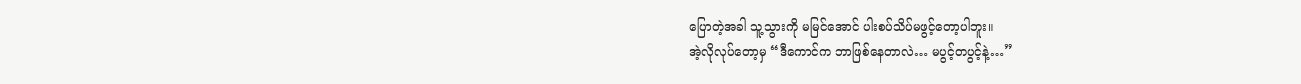ပြောတဲ့အခါ သူ့သွားကို မမြင်အောင် ပါးစပ်သိပ်မဖွင့်တော့ပါဘူး။
အဲ့လိုလုပ်တော့မှ “ဒီကောင်က ဘာဖြစ်နေတာလဲ… မပွင့်တပွင့်နဲ့…”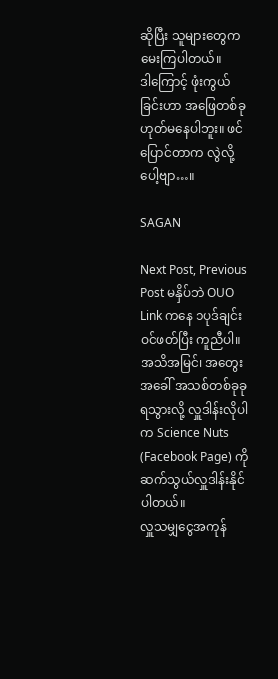ဆိုပြီး သူများတွေက မေးကြပါတယ်။
ဒါကြောင့် ဖုံးကွယ်ခြင်းဟာ အဖြေတစ်ခုဟုတ်မနေပါဘူး။ ဖင်ပြောင်တာက လွဲလို့ပေါ့ဗျာ…။

SAGAN

Next Post, Previous Post မနှိပ်ဘဲ OUO Link ကနေ ၁ပုဒ်ချင်းဝင်ဖတ်ပြီး ကူညီပါ။
အသိအမြင်၊ အတွေးအခေါ် အသစ်တစ်ခုခုရသွားလို့ လှူဒါန်းလိုပါက Science Nuts (Facebook Page) ကို ဆက်သွယ်လှူဒါန်းနိုင်ပါတယ်။
လှူသမျှငွေအကုန်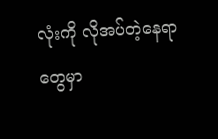လုံးကို လိုအပ်တဲ့နေရာတွေမှာ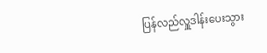ပြန်လည်လှူဒါန်းပေးသွား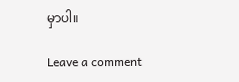မှာပါ။

Leave a comment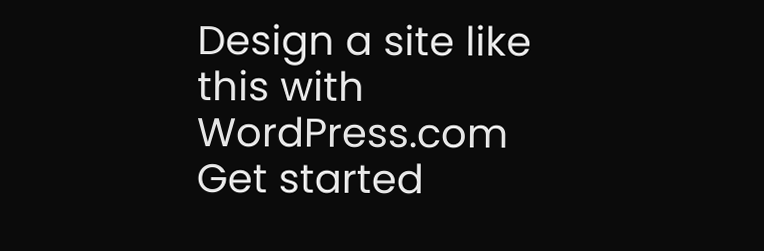Design a site like this with WordPress.com
Get started